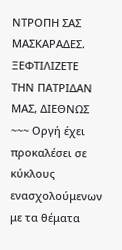ΝΤΡΟΠΗ ΣΑΣ ΜΑΣΚΑΡΑΔΕΣ. ΞΕΦΤΙΛΙΖΕΤΕ ΤΗΝ ΠΑΤΡΙΔΑΝ ΜΑΣ, ΔΙΕΘΝΩΣ ~~~ Οργή έχει προκαλέσει σε κύκλους ενασχολούμενων με τα θέματα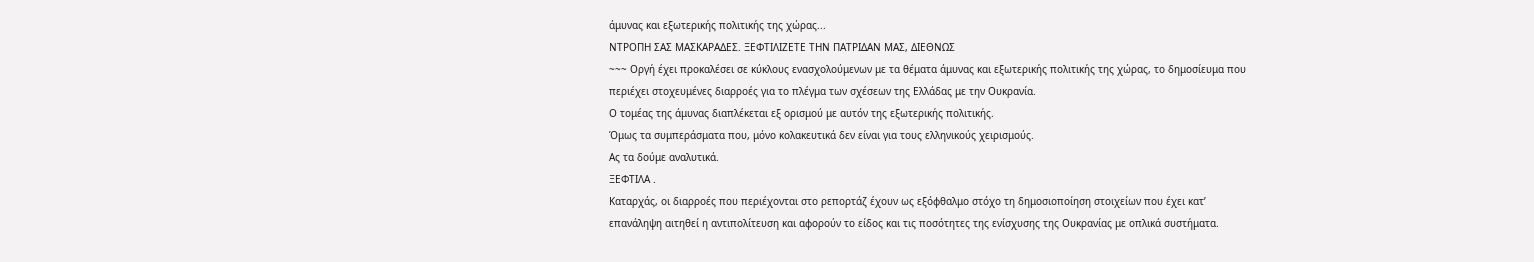άμυνας και εξωτερικής πολιτικής της χώρας...
ΝΤΡΟΠΗ ΣΑΣ ΜΑΣΚΑΡΑΔΕΣ. ΞΕΦΤΙΛΙΖΕΤΕ ΤΗΝ ΠΑΤΡΙΔΑΝ ΜΑΣ, ΔΙΕΘΝΩΣ
~~~ Οργή έχει προκαλέσει σε κύκλους ενασχολούμενων με τα θέματα άμυνας και εξωτερικής πολιτικής της χώρας, το δημοσίευμα που περιέχει στοχευμένες διαρροές για το πλέγμα των σχέσεων της Ελλάδας με την Ουκρανία.
Ο τομέας της άμυνας διαπλέκεται εξ ορισμού με αυτόν της εξωτερικής πολιτικής.
Όμως τα συμπεράσματα που, μόνο κολακευτικά δεν είναι για τους ελληνικούς χειρισμούς.
Ας τα δούμε αναλυτικά.
ΞΕΦΤΙΛΑ .
Καταρχάς, οι διαρροές που περιέχονται στο ρεπορτάζ έχουν ως εξόφθαλμο στόχο τη δημοσιοποίηση στοιχείων που έχει κατ’ επανάληψη αιτηθεί η αντιπολίτευση και αφορούν το είδος και τις ποσότητες της ενίσχυσης της Ουκρανίας με οπλικά συστήματα.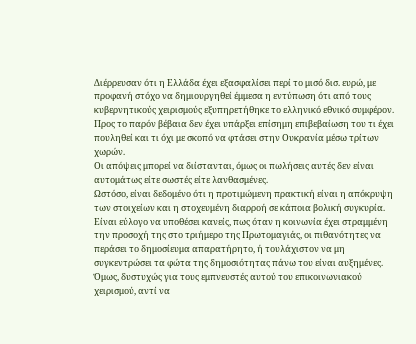Διέρρευσαν ότι η Ελλάδα έχει εξασφαλίσει περί το μισό δισ. ευρώ, με προφανή στόχο να δημιουργηθεί έμμεσα η εντύπωση ότι από τους κυβερνητικούς χειρισμούς εξυπηρετήθηκε το ελληνικό εθνικό συμφέρον.
Προς το παρόν βέβαια δεν έχει υπάρξει επίσημη επιβεβαίωση του τι έχει πουληθεί και τι όχι με σκοπό να φτάσει στην Ουκρανία μέσω τρίτων χωρών.
Οι απόψεις μπορεί να διίστανται, όμως οι πωλήσεις αυτές δεν είναι αυτομάτως είτε σωστές είτε λανθασμένες.
Ωστόσο, είναι δεδομένο ότι η προτιμώμενη πρακτική είναι η απόκρυψη των στοιχείων και η στοχευμένη διαρροή σε κάποια βολική συγκυρία.
Είναι εύλογο να υποθέσει κανείς, πως όταν η κοινωνία έχει στραμμένη την προσοχή της στο τριήμερο της Πρωτομαγιάς, οι πιθανότητες να περάσει το δημοσίευμα απαρατήρητο, ή τουλάχιστον να μη συγκεντρώσει τα φώτα της δημοσιότητας πάνω του είναι αυξημένες.
Όμως, δυστυχώς για τους εμπνευστές αυτού του επικοινωνιακού χειρισμού, αντί να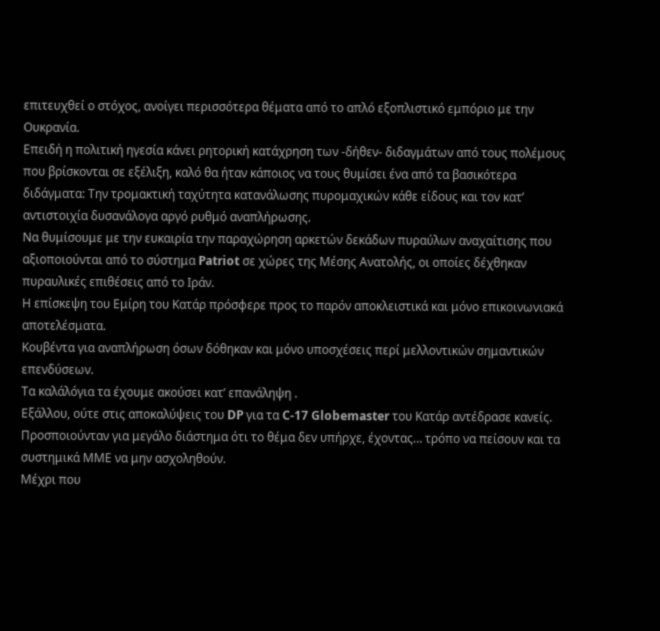επιτευχθεί ο στόχος, ανοίγει περισσότερα θέματα από το απλό εξοπλιστικό εμπόριο με την Ουκρανία.
Επειδή η πολιτική ηγεσία κάνει ρητορική κατάχρηση των -δήθεν- διδαγμάτων από τους πολέμους που βρίσκονται σε εξέλιξη, καλό θα ήταν κάποιος να τους θυμίσει ένα από τα βασικότερα διδάγματα: Την τρομακτική ταχύτητα κατανάλωσης πυρομαχικών κάθε είδους και τον κατ’ αντιστοιχία δυσανάλογα αργό ρυθμό αναπλήρωσης.
Να θυμίσουμε με την ευκαιρία την παραχώρηση αρκετών δεκάδων πυραύλων αναχαίτισης που αξιοποιούνται από το σύστημα Patriot σε χώρες της Μέσης Ανατολής, οι οποίες δέχθηκαν πυραυλικές επιθέσεις από το Ιράν.
Η επίσκεψη του Εμίρη του Κατάρ πρόσφερε προς το παρόν αποκλειστικά και μόνο επικοινωνιακά αποτελέσματα.
Κουβέντα για αναπλήρωση όσων δόθηκαν και μόνο υποσχέσεις περί μελλοντικών σημαντικών επενδύσεων.
Τα καλάλόγια τα έχουμε ακούσει κατ’ επανάληψη .
Εξάλλου, ούτε στις αποκαλύψεις του DP για τα C-17 Globemaster του Κατάρ αντέδρασε κανείς.
Προσποιούνταν για μεγάλο διάστημα ότι το θέμα δεν υπήρχε, έχοντας… τρόπο να πείσουν και τα συστημικά ΜΜΕ να μην ασχοληθούν.
Μέχρι που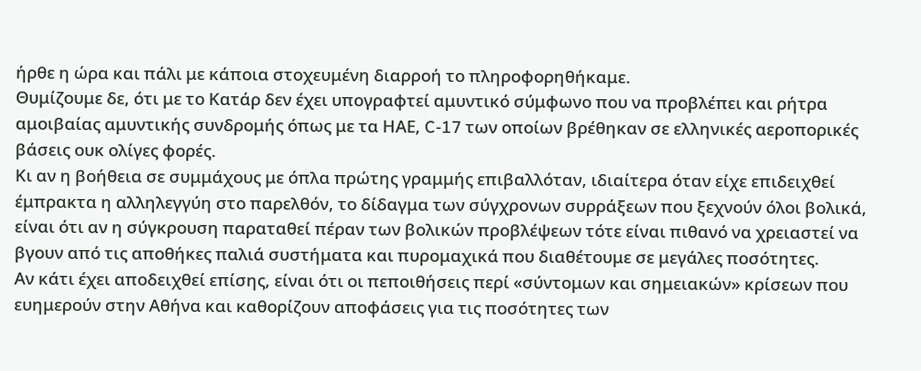ήρθε η ώρα και πάλι με κάποια στοχευμένη διαρροή το πληροφορηθήκαμε.
Θυμίζουμε δε, ότι με το Κατάρ δεν έχει υπογραφτεί αμυντικό σύμφωνο που να προβλέπει και ρήτρα αμοιβαίας αμυντικής συνδρομής όπως με τα ΗΑΕ, C-17 των οποίων βρέθηκαν σε ελληνικές αεροπορικές βάσεις ουκ ολίγες φορές.
Κι αν η βοήθεια σε συμμάχους με όπλα πρώτης γραμμής επιβαλλόταν, ιδιαίτερα όταν είχε επιδειχθεί έμπρακτα η αλληλεγγύη στο παρελθόν, το δίδαγμα των σύγχρονων συρράξεων που ξεχνούν όλοι βολικά, είναι ότι αν η σύγκρουση παραταθεί πέραν των βολικών προβλέψεων τότε είναι πιθανό να χρειαστεί να βγουν από τις αποθήκες παλιά συστήματα και πυρομαχικά που διαθέτουμε σε μεγάλες ποσότητες.
Αν κάτι έχει αποδειχθεί επίσης, είναι ότι οι πεποιθήσεις περί «σύντομων και σημειακών» κρίσεων που ευημερούν στην Αθήνα και καθορίζουν αποφάσεις για τις ποσότητες των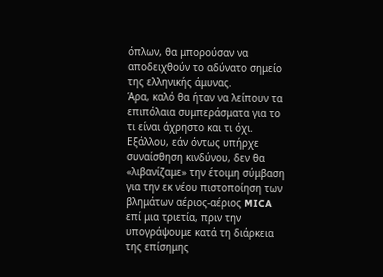όπλων, θα μπορούσαν να αποδειχθούν το αδύνατο σημείο της ελληνικής άμυνας.
Άρα, καλό θα ήταν να λείπουν τα επιπόλαια συμπεράσματα για το τι είναι άχρηστο και τι όχι.
Εξάλλου, εάν όντως υπήρχε συναίσθηση κινδύνου, δεν θα «λιβανίζαμε» την έτοιμη σύμβαση για την εκ νέου πιστοποίηση των βλημάτων αέριος-αέριος MICA επί μια τριετία, πριν την υπογράψουμε κατά τη διάρκεια της επίσημης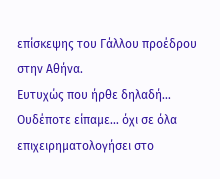επίσκεψης του Γάλλου προέδρου στην Αθήνα.
Ευτυχώς που ήρθε δηλαδή… Ουδέποτε είπαμε… όχι σε όλα επιχειρηματολογήσει στο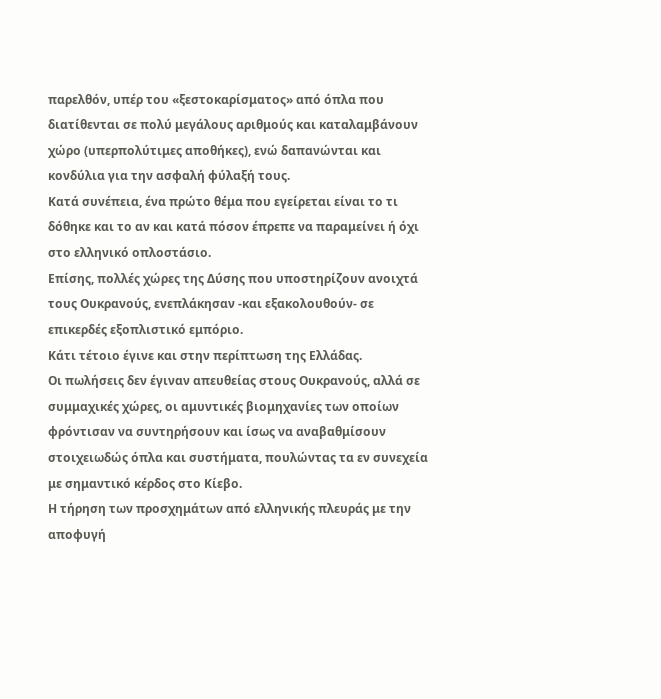παρελθόν, υπέρ του «ξεστοκαρίσματος» από όπλα που διατίθενται σε πολύ μεγάλους αριθμούς και καταλαμβάνουν χώρο (υπερπολύτιμες αποθήκες), ενώ δαπανώνται και κονδύλια για την ασφαλή φύλαξή τους.
Κατά συνέπεια, ένα πρώτο θέμα που εγείρεται είναι το τι δόθηκε και το αν και κατά πόσον έπρεπε να παραμείνει ή όχι στο ελληνικό οπλοστάσιο.
Επίσης, πολλές χώρες της Δύσης που υποστηρίζουν ανοιχτά τους Ουκρανούς, ενεπλάκησαν -και εξακολουθούν- σε επικερδές εξοπλιστικό εμπόριο.
Κάτι τέτοιο έγινε και στην περίπτωση της Ελλάδας.
Οι πωλήσεις δεν έγιναν απευθείας στους Ουκρανούς, αλλά σε συμμαχικές χώρες, οι αμυντικές βιομηχανίες των οποίων φρόντισαν να συντηρήσουν και ίσως να αναβαθμίσουν στοιχειωδώς όπλα και συστήματα, πουλώντας τα εν συνεχεία με σημαντικό κέρδος στο Κίεβο.
Η τήρηση των προσχημάτων από ελληνικής πλευράς με την αποφυγή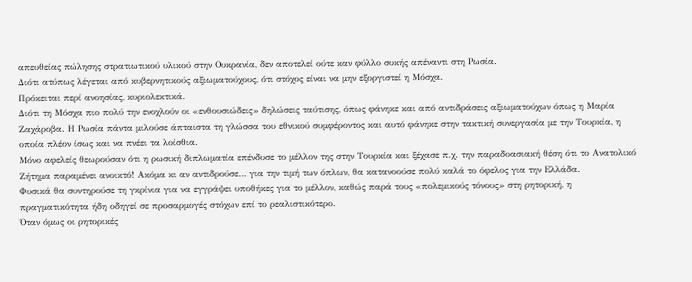απευθείας πώλησης στρατιωτικού υλικού στην Ουκρανία, δεν αποτελεί ούτε καν φύλλο συκής απέναντι στη Ρωσία.
Διότι ατύπως λέγεται από κυβερνητικούς αξιωματούχους, ότι στόχος είναι να μην εξοργιστεί η Mόσχα.
Πρόκειται περί ανοησίας, κυριολεκτικά.
Διότι τη Μόσχα πιο πολύ την ενοχλούν οι «ενθουσιώδεις» δηλώσεις ταύτισης, όπως φάνηκε και από αντιδράσεις αξιωματούχων όπως η Μαρία Ζαχάροβα. Η Ρωσία πάντα μιλούσε άπταιστα τη γλώσσα του εθνικού συμφέροντος και αυτό φάνηκε στην τακτική συνεργασία με την Τουρκία, η οποία πλέον ίσως και να πνέει τα λοίσθια.
Μόνο αφελείς θεωρούσαν ότι η ρωσική διπλωματία επένδυσε το μέλλον της στην Τουρκία και ξέχασε π.χ. την παραδοασιακή θέση ότι το Ανατολικό Ζήτημα παραμένει ανοικτό! Ακόμα κι αν αντιδρούσε… για την τιμή των όπλων, θα κατανοούσε πολύ καλά το όφελος για την Ελλάδα.
Φυσικά θα συντηρούσε τη γκρίνια για να εγγράψει υποθήκες για το μέλλον, καθώς παρά τους «πολεμικούς τόνους» στη ρητορική, η πραγματικότητα ήδη οδηγεί σε προσαρμογές στόχων επί το ρεαλιστικότερο.
Όταν όμως οι ρητορικές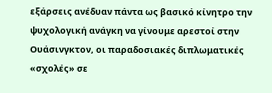εξάρσεις ανέδυαν πάντα ως βασικό κίνητρο την ψυχολογική ανάγκη να γίνουμε αρεστοί στην Ουάσινγκτον, οι παραδοσιακές διπλωματικές «σχολές» σε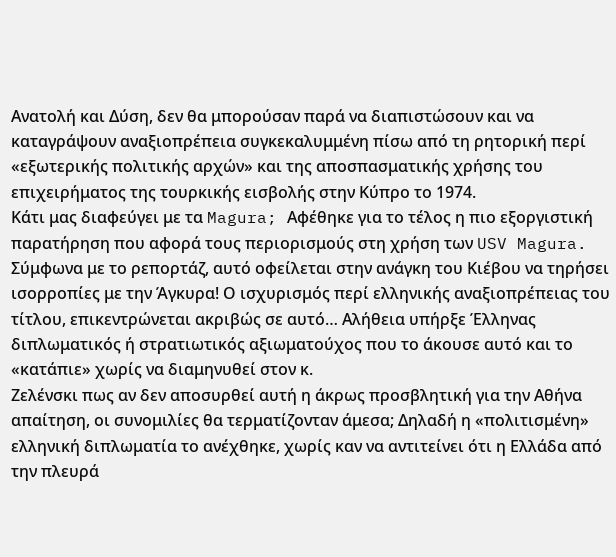Ανατολή και Δύση, δεν θα μπορούσαν παρά να διαπιστώσουν και να καταγράψουν αναξιοπρέπεια συγκεκαλυμμένη πίσω από τη ρητορική περί «εξωτερικής πολιτικής αρχών» και της αποσπασματικής χρήσης του επιχειρήματος της τουρκικής εισβολής στην Κύπρο το 1974.
Κάτι μας διαφεύγει με τα Magura; Αφέθηκε για το τέλος η πιο εξοργιστική παρατήρηση που αφορά τους περιορισμούς στη χρήση των USV Magura.
Σύμφωνα με το ρεπορτάζ, αυτό οφείλεται στην ανάγκη του Κιέβου να τηρήσει ισορροπίες με την Άγκυρα! Ο ισχυρισμός περί ελληνικής αναξιοπρέπειας του τίτλου, επικεντρώνεται ακριβώς σε αυτό… Αλήθεια υπήρξε Έλληνας διπλωματικός ή στρατιωτικός αξιωματούχος που το άκουσε αυτό και το «κατάπιε» χωρίς να διαμηνυθεί στον κ.
Ζελένσκι πως αν δεν αποσυρθεί αυτή η άκρως προσβλητική για την Αθήνα απαίτηση, οι συνομιλίες θα τερματίζονταν άμεσα; Δηλαδή η «πολιτισμένη» ελληνική διπλωματία το ανέχθηκε, χωρίς καν να αντιτείνει ότι η Ελλάδα από την πλευρά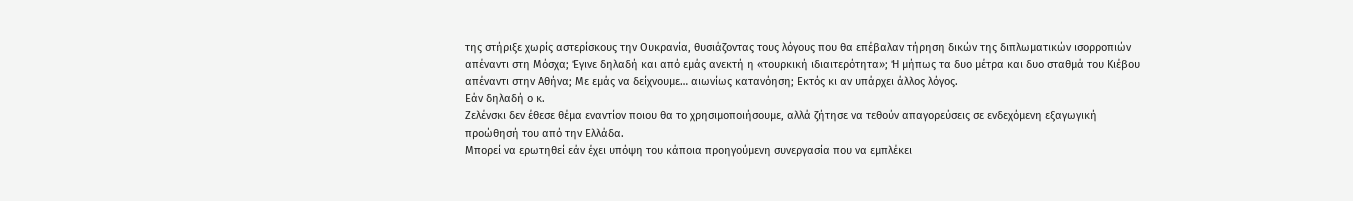της στήριξε χωρίς αστερίσκους την Ουκρανία, θυσιάζοντας τους λόγους που θα επέβαλαν τήρηση δικών της διπλωματικών ισορροπιών απέναντι στη Μόσχα; Έγινε δηλαδή και από εμάς ανεκτή η «τουρκική ιδιαιτερότητα»; Ή μήπως τα δυο μέτρα και δυο σταθμά του Κιέβου απέναντι στην Αθήνα; Με εμάς να δείχνουμε… αιωνίως κατανόηση; Εκτός κι αν υπάρχει άλλος λόγος.
Εάν δηλαδή ο κ.
Ζελένσκι δεν έθεσε θέμα εναντίον ποιου θα το χρησιμοποιήσουμε, αλλά ζήτησε να τεθούν απαγορεύσεις σε ενδεχόμενη εξαγωγική προώθησή του από την Ελλάδα.
Μπορεί να ερωτηθεί εάν έχει υπόψη του κάποια προηγούμενη συνεργασία που να εμπλέκει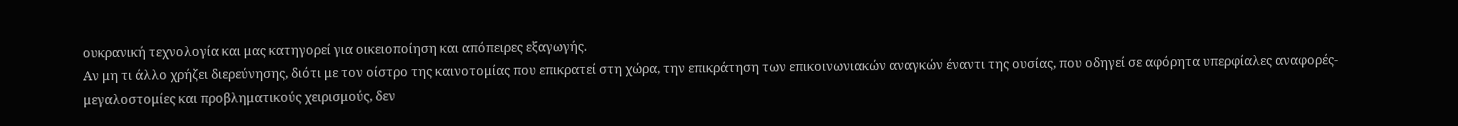ουκρανική τεχνολογία και μας κατηγορεί για οικειοποίηση και απόπειρες εξαγωγής.
Αν μη τι άλλο χρήζει διερεύνησης, διότι με τον οίστρο της καινοτομίας που επικρατεί στη χώρα, την επικράτηση των επικοινωνιακών αναγκών έναντι της ουσίας, που οδηγεί σε αφόρητα υπερφίαλες αναφορές-μεγαλοστομίες και προβληματικούς χειρισμούς, δεν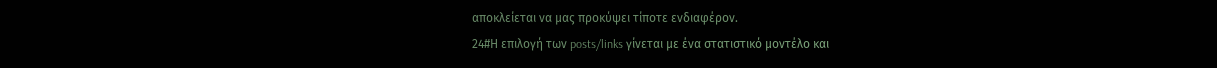αποκλείεται να μας προκύψει τίποτε ενδιαφέρον.
24#Η επιλογή των posts/links γίνεται με ένα στατιστικό μοντέλο και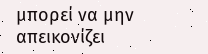μπορεί να μην απεικονίζει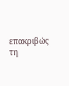επακριβώς τη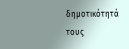δημοτικότητά τους